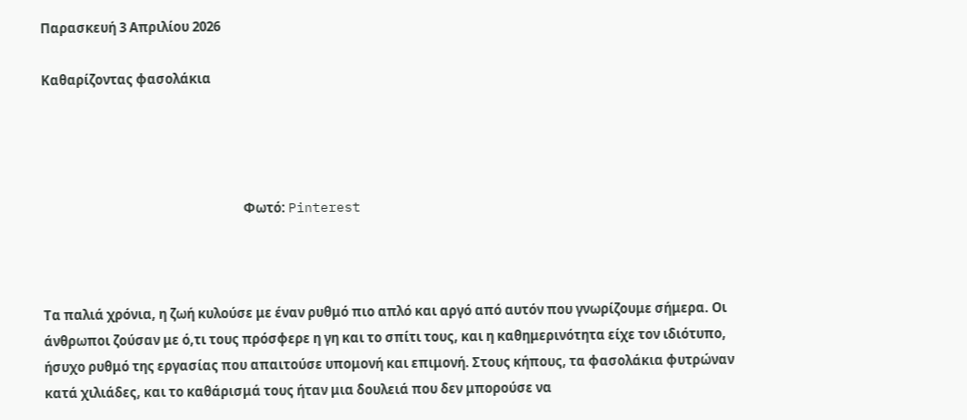Παρασκευή 3 Απριλίου 2026

Καθαρίζοντας φασολάκια




                                                                   Φωτό: Pinterest



Τα παλιά χρόνια, η ζωή κυλούσε με έναν ρυθμό πιο απλό και αργό από αυτόν που γνωρίζουμε σήμερα. Οι άνθρωποι ζούσαν με ό,τι τους πρόσφερε η γη και το σπίτι τους, και η καθημερινότητα είχε τον ιδιότυπο, ήσυχο ρυθμό της εργασίας που απαιτούσε υπομονή και επιμονή. Στους κήπους, τα φασολάκια φυτρώναν κατά χιλιάδες, και το καθάρισμά τους ήταν μια δουλειά που δεν μπορούσε να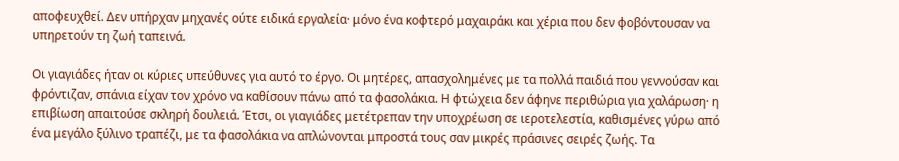αποφευχθεί. Δεν υπήρχαν μηχανές ούτε ειδικά εργαλεία· μόνο ένα κοφτερό μαχαιράκι και χέρια που δεν φοβόντουσαν να υπηρετούν τη ζωή ταπεινά.

Οι γιαγιάδες ήταν οι κύριες υπεύθυνες για αυτό το έργο. Οι μητέρες, απασχολημένες με τα πολλά παιδιά που γεννούσαν και φρόντιζαν, σπάνια είχαν τον χρόνο να καθίσουν πάνω από τα φασολάκια. Η φτώχεια δεν άφηνε περιθώρια για χαλάρωση· η επιβίωση απαιτούσε σκληρή δουλειά. Έτσι, οι γιαγιάδες μετέτρεπαν την υποχρέωση σε ιεροτελεστία, καθισμένες γύρω από ένα μεγάλο ξύλινο τραπέζι, με τα φασολάκια να απλώνονται μπροστά τους σαν μικρές πράσινες σειρές ζωής. Τα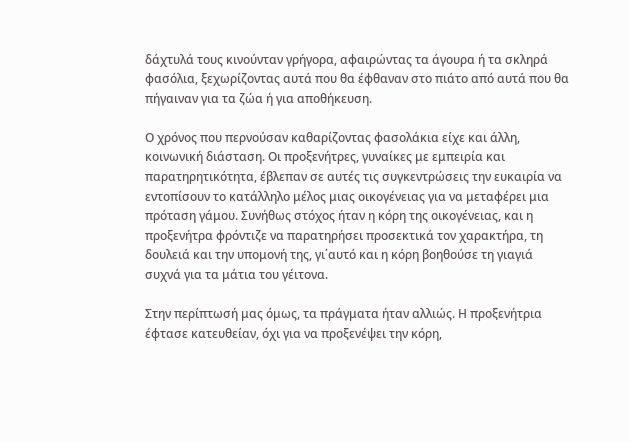δάχτυλά τους κινούνταν γρήγορα, αφαιρώντας τα άγουρα ή τα σκληρά φασόλια, ξεχωρίζοντας αυτά που θα έφθαναν στο πιάτο από αυτά που θα πήγαιναν για τα ζώα ή για αποθήκευση.

Ο χρόνος που περνούσαν καθαρίζοντας φασολάκια είχε και άλλη, κοινωνική διάσταση. Οι προξενήτρες, γυναίκες με εμπειρία και παρατηρητικότητα, έβλεπαν σε αυτές τις συγκεντρώσεις την ευκαιρία να εντοπίσουν το κατάλληλο μέλος μιας οικογένειας για να μεταφέρει μια πρόταση γάμου. Συνήθως στόχος ήταν η κόρη της οικογένειας, και η προξενήτρα φρόντιζε να παρατηρήσει προσεκτικά τον χαρακτήρα, τη δουλειά και την υπομονή της, γι΄αυτό και η κόρη βοηθούσε τη γιαγιά συχνά για τα μάτια του γέιτονα.

Στην περίπτωσή μας όμως, τα πράγματα ήταν αλλιώς. Η προξενήτρια έφτασε κατευθείαν, όχι για να προξενέψει την κόρη,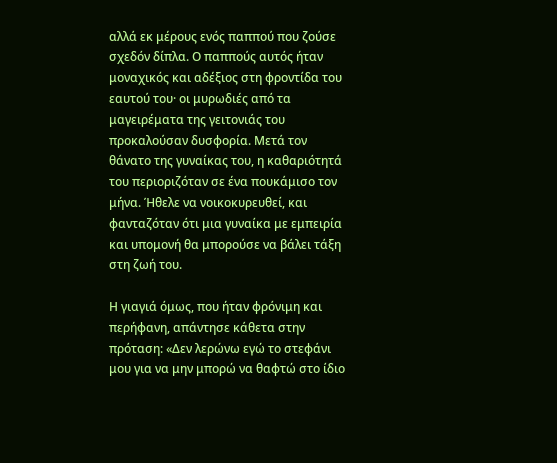αλλά εκ μέρους ενός παππού που ζούσε σχεδόν δίπλα. Ο παππούς αυτός ήταν μοναχικός και αδέξιος στη φροντίδα του εαυτού του· οι μυρωδιές από τα μαγειρέματα της γειτονιάς του προκαλούσαν δυσφορία. Μετά τον θάνατο της γυναίκας του, η καθαριότητά του περιοριζόταν σε ένα πουκάμισο τον μήνα. Ήθελε να νοικοκυρευθεί, και φανταζόταν ότι μια γυναίκα με εμπειρία και υπομονή θα μπορούσε να βάλει τάξη στη ζωή του.

Η γιαγιά όμως, που ήταν φρόνιμη και περήφανη, απάντησε κάθετα στην πρόταση: «Δεν λερώνω εγώ το στεφάνι μου για να μην μπορώ να θαφτώ στο ίδιο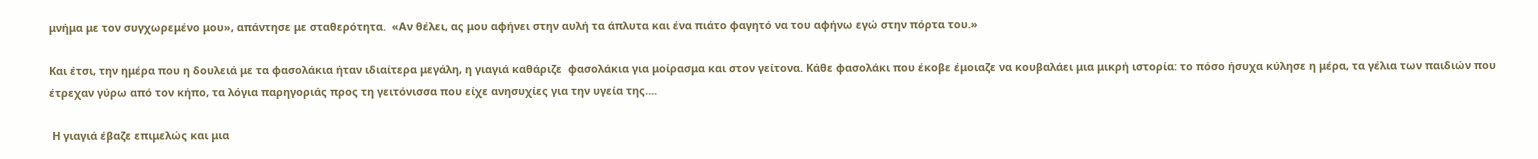μνήμα με τον συγχωρεμένο μου», απάντησε με σταθερότητα.  «Αν θέλει, ας μου αφήνει στην αυλή τα άπλυτα και ένα πιάτο φαγητό να του αφήνω εγώ στην πόρτα του.»

Και έτσι, την ημέρα που η δουλειά με τα φασολάκια ήταν ιδιαίτερα μεγάλη, η γιαγιά καθάριζε  φασολάκια για μοίρασμα και στον γείτονα. Κάθε φασολάκι που έκοβε έμοιαζε να κουβαλάει μια μικρή ιστορία: το πόσο ήσυχα κύλησε η μέρα, τα γέλια των παιδιών που έτρεχαν γύρω από τον κήπο, τα λόγια παρηγοριάς προς τη γειτόνισσα που είχε ανησυχίες για την υγεία της....

 Η γιαγιά έβαζε επιμελώς και μια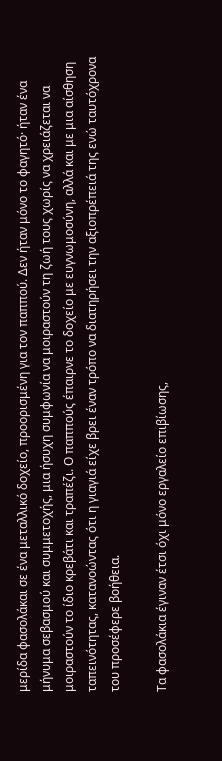μερίδα φασολάκαι σε ένα μεταλλικό δοχείο, προορισμένη για τον παππού. Δεν ήταν μόνο το φαγητό· ήταν ένα μήνυμα σεβασμού και συμμετοχής, μια ήσυχη συμφωνία να μοιραστούν τη ζωή τους χωρίς να χρειάζεται να μοιραστούν το ίδιο κρεβάτι και τραπέζι. Ο παππούς έπαιρνε το δοχείο με ευγνωμοσύνη, αλλά και με μια αίσθηση ταπεινότητας, κατανοώντας ότι η γιαγιά είχε βρει έναν τρόπο να διατηρήσει την αξιοπρέπειά της ενώ ταυτόχρονα του προσέφερε βοήθεια.

Τα φασολάκια έγιναν έτσι όχι μόνο εργαλείο επιβίωσης,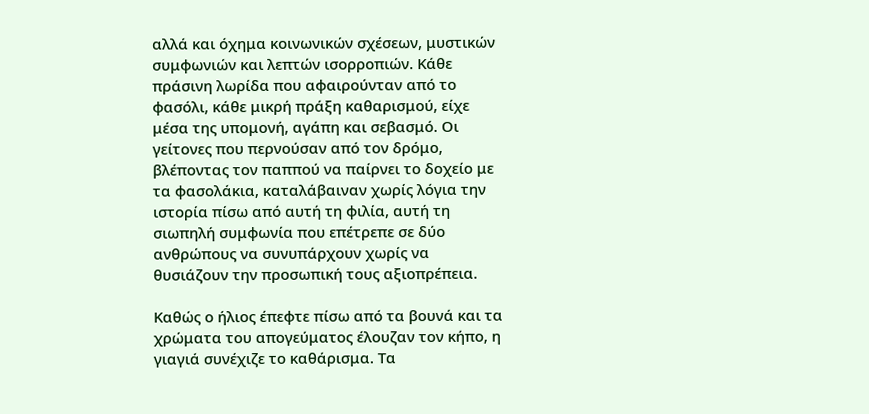αλλά και όχημα κοινωνικών σχέσεων, μυστικών συμφωνιών και λεπτών ισορροπιών. Κάθε πράσινη λωρίδα που αφαιρούνταν από το φασόλι, κάθε μικρή πράξη καθαρισμού, είχε μέσα της υπομονή, αγάπη και σεβασμό. Οι γείτονες που περνούσαν από τον δρόμο, βλέποντας τον παππού να παίρνει το δοχείο με τα φασολάκια, καταλάβαιναν χωρίς λόγια την ιστορία πίσω από αυτή τη φιλία, αυτή τη σιωπηλή συμφωνία που επέτρεπε σε δύο ανθρώπους να συνυπάρχουν χωρίς να θυσιάζουν την προσωπική τους αξιοπρέπεια.

Καθώς ο ήλιος έπεφτε πίσω από τα βουνά και τα χρώματα του απογεύματος έλουζαν τον κήπο, η γιαγιά συνέχιζε το καθάρισμα. Τα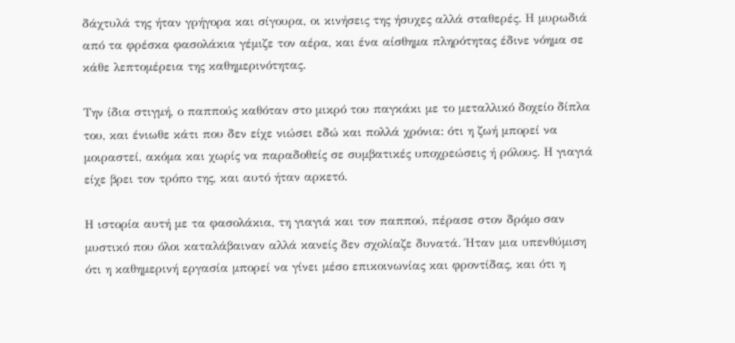δάχτυλά της ήταν γρήγορα και σίγουρα, οι κινήσεις της ήσυχες αλλά σταθερές. Η μυρωδιά από τα φρέσκα φασολάκια γέμιζε τον αέρα, και ένα αίσθημα πληρότητας έδινε νόημα σε κάθε λεπτομέρεια της καθημερινότητας.

Την ίδια στιγμή, ο παππούς καθόταν στο μικρό του παγκάκι με το μεταλλικό δοχείο δίπλα του, και ένιωθε κάτι που δεν είχε νιώσει εδώ και πολλά χρόνια: ότι η ζωή μπορεί να μοιραστεί, ακόμα και χωρίς να παραδοθείς σε συμβατικές υποχρεώσεις ή ρόλους. Η γιαγιά είχε βρει τον τρόπο της, και αυτό ήταν αρκετό.

Η ιστορία αυτή με τα φασολάκια, τη γιαγιά και τον παππού, πέρασε στον δρόμο σαν μυστικό που όλοι καταλάβαιναν αλλά κανείς δεν σχολίαζε δυνατά. Ήταν μια υπενθύμιση ότι η καθημερινή εργασία μπορεί να γίνει μέσο επικοινωνίας και φροντίδας, και ότι η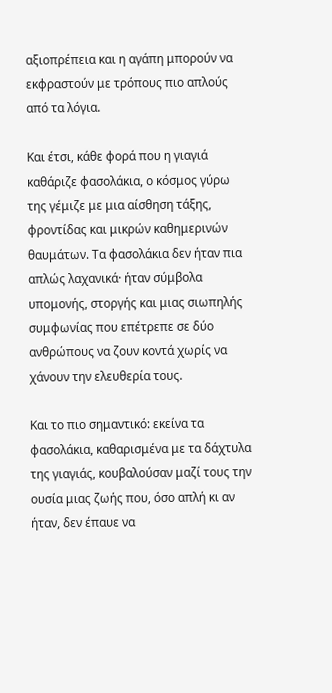αξιοπρέπεια και η αγάπη μπορούν να εκφραστούν με τρόπους πιο απλούς από τα λόγια.

Και έτσι, κάθε φορά που η γιαγιά καθάριζε φασολάκια, ο κόσμος γύρω της γέμιζε με μια αίσθηση τάξης, φροντίδας και μικρών καθημερινών θαυμάτων. Τα φασολάκια δεν ήταν πια απλώς λαχανικά· ήταν σύμβολα υπομονής, στοργής και μιας σιωπηλής συμφωνίας που επέτρεπε σε δύο ανθρώπους να ζουν κοντά χωρίς να χάνουν την ελευθερία τους.

Και το πιο σημαντικό: εκείνα τα φασολάκια, καθαρισμένα με τα δάχτυλα της γιαγιάς, κουβαλούσαν μαζί τους την ουσία μιας ζωής που, όσο απλή κι αν ήταν, δεν έπαυε να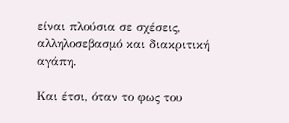είναι πλούσια σε σχέσεις, αλληλοσεβασμό και διακριτική αγάπη.

Και έτσι, όταν το φως του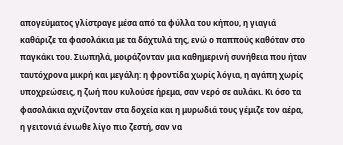απογεύματος γλίστραγε μέσα από τα φύλλα του κήπου, η γιαγιά καθάριζε τα φασολάκια με τα δάχτυλά της, ενώ ο παππούς καθόταν στο παγκάκι του. Σιωπηλά, μοιράζονταν μια καθημερινή συνήθεια που ήταν ταυτόχρονα μικρή και μεγάλη: η φροντίδα χωρίς λόγια, η αγάπη χωρίς υποχρεώσεις, η ζωή που κυλούσε ήρεμα, σαν νερό σε αυλάκι. Κι όσο τα φασολάκια αχνίζονταν στα δοχεία και η μυρωδιά τους γέμιζε τον αέρα, η γειτονιά ένιωθε λίγο πιο ζεστή, σαν να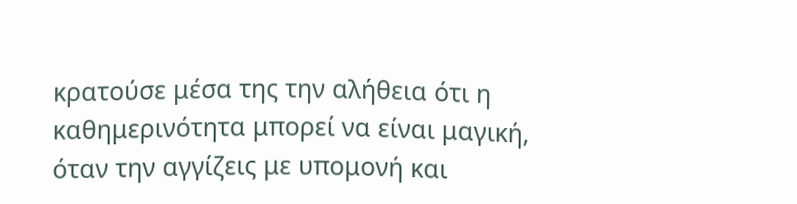κρατούσε μέσα της την αλήθεια ότι η καθημερινότητα μπορεί να είναι μαγική, όταν την αγγίζεις με υπομονή και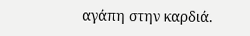αγάπη στην καρδιά.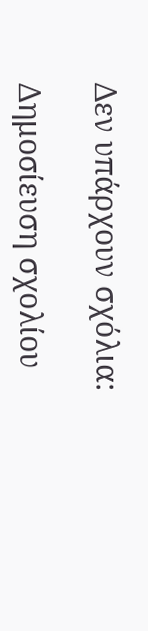Δεν υπάρχουν σχόλια:

Δημοσίευση σχολίου